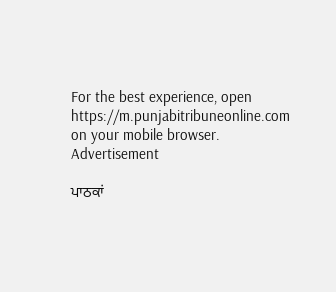For the best experience, open
https://m.punjabitribuneonline.com
on your mobile browser.
Advertisement

ਪਾਠਕਾਂ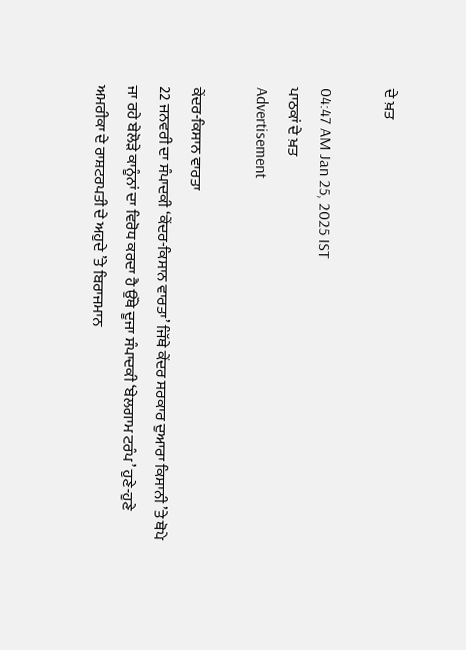ਦੇ ਖ਼ਤ

04:47 AM Jan 25, 2025 IST
ਪਾਠਕਾਂ ਦੇ ਖ਼ਤ
Advertisement

ਕੇਂਦਰ-ਕਿਸਾਨ ਵਾਰਤਾ
22 ਜਨਵਰੀ ਦਾ ਸੰਪਾਦਕੀ ‘ਕੇਂਦਰ-ਕਿਸਾਨ ਵਾਰਤਾ’ ਜਿੱਥੇ ਕੇਂਦਰ ਸਰਕਾਰ ਦੁਆਰਾ ਕਿਸਾਨੀ ’ਤੇ ਥੋਪੇ ਜਾ ਰਹੇ ਬੇਲੋੜੇ ਕਾਨੂੰਨਾਂ ਦਾ ਵਿਰੋਧ ਕਰਦਾ ਹੈ ਉੱਥੇ ਦੂਜਾ ਸੰਪਾਦਕੀ ‘ਬੇਲਗਾਮ ਟਰੰਪ’ ਹੁਣੇ-ਹੁਣੇ ਅਮਰੀਕਾ ਦੇ ਰਾਸ਼ਟਰਪਤੀ ਦੇ ਅਹੁਦੇ ’ਤੇ ਬਿਰਾਜਮਾਨ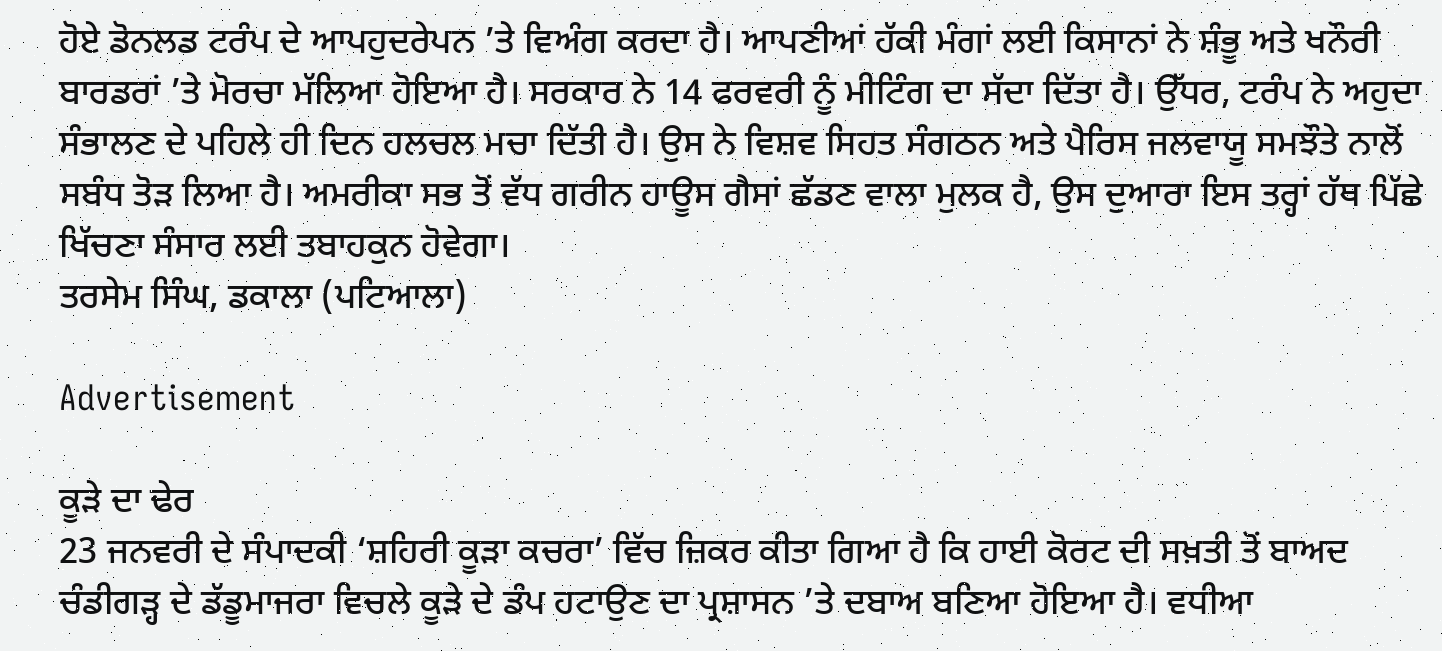ਹੋਏ ਡੋਨਲਡ ਟਰੰਪ ਦੇ ਆਪਹੁਦਰੇਪਨ ’ਤੇ ਵਿਅੰਗ ਕਰਦਾ ਹੈ। ਆਪਣੀਆਂ ਹੱਕੀ ਮੰਗਾਂ ਲਈ ਕਿਸਾਨਾਂ ਨੇ ਸ਼ੰਭੂ ਅਤੇ ਖਨੌਰੀ ਬਾਰਡਰਾਂ ’ਤੇ ਮੋਰਚਾ ਮੱਲਿਆ ਹੋਇਆ ਹੈ। ਸਰਕਾਰ ਨੇ 14 ਫਰਵਰੀ ਨੂੰ ਮੀਟਿੰਗ ਦਾ ਸੱਦਾ ਦਿੱਤਾ ਹੈ। ਉੱਧਰ, ਟਰੰਪ ਨੇ ਅਹੁਦਾ ਸੰਭਾਲਣ ਦੇ ਪਹਿਲੇ ਹੀ ਦਿਨ ਹਲਚਲ ਮਚਾ ਦਿੱਤੀ ਹੈ। ਉਸ ਨੇ ਵਿਸ਼ਵ ਸਿਹਤ ਸੰਗਠਨ ਅਤੇ ਪੈਰਿਸ ਜਲਵਾਯੂ ਸਮਝੌਤੇ ਨਾਲੋਂ ਸਬੰਧ ਤੋੜ ਲਿਆ ਹੈ। ਅਮਰੀਕਾ ਸਭ ਤੋਂ ਵੱਧ ਗਰੀਨ ਹਾਊਸ ਗੈਸਾਂ ਛੱਡਣ ਵਾਲਾ ਮੁਲਕ ਹੈ, ਉਸ ਦੁਆਰਾ ਇਸ ਤਰ੍ਹਾਂ ਹੱਥ ਪਿੱਛੇ ਖਿੱਚਣਾ ਸੰਸਾਰ ਲਈ ਤਬਾਹਕੁਨ ਹੋਵੇਗਾ।
ਤਰਸੇਮ ਸਿੰਘ, ਡਕਾਲਾ (ਪਟਿਆਲਾ)

Advertisement

ਕੂੜੇ ਦਾ ਢੇਰ
23 ਜਨਵਰੀ ਦੇ ਸੰਪਾਦਕੀ ‘ਸ਼ਹਿਰੀ ਕੂੜਾ ਕਚਰਾ’ ਵਿੱਚ ਜ਼ਿਕਰ ਕੀਤਾ ਗਿਆ ਹੈ ਕਿ ਹਾਈ ਕੋਰਟ ਦੀ ਸਖ਼ਤੀ ਤੋਂ ਬਾਅਦ ਚੰਡੀਗੜ੍ਹ ਦੇ ਡੱਡੂਮਾਜਰਾ ਵਿਚਲੇ ਕੂੜੇ ਦੇ ਡੰਪ ਹਟਾਉਣ ਦਾ ਪ੍ਰਸ਼ਾਸਨ ’ਤੇ ਦਬਾਅ ਬਣਿਆ ਹੋਇਆ ਹੈ। ਵਧੀਆ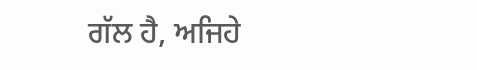ਗੱਲ ਹੈ, ਅਜਿਹੇ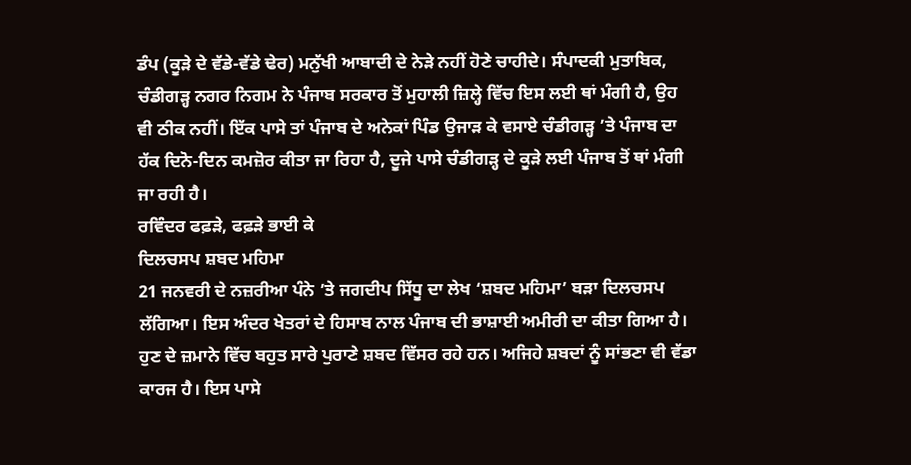ਡੰਪ (ਕੂੜੇ ਦੇ ਵੱਡੇ-ਵੱਡੇ ਢੇਰ) ਮਨੁੱਖੀ ਆਬਾਦੀ ਦੇ ਨੇੜੇ ਨਹੀਂ ਹੋਣੇ ਚਾਹੀਦੇ। ਸੰਪਾਦਕੀ ਮੁਤਾਬਿਕ, ਚੰਡੀਗੜ੍ਹ ਨਗਰ ਨਿਗਮ ਨੇ ਪੰਜਾਬ ਸਰਕਾਰ ਤੋਂ ਮੁਹਾਲੀ ਜ਼ਿਲ੍ਹੇ ਵਿੱਚ ਇਸ ਲਈ ਥਾਂ ਮੰਗੀ ਹੈ, ਉਹ ਵੀ ਠੀਕ ਨਹੀਂ। ਇੱਕ ਪਾਸੇ ਤਾਂ ਪੰਜਾਬ ਦੇ ਅਨੇਕਾਂ ਪਿੰਡ ਉਜਾੜ ਕੇ ਵਸਾਏ ਚੰਡੀਗੜ੍ਹ ’ਤੇ ਪੰਜਾਬ ਦਾ ਹੱਕ ਦਿਨੋ-ਦਿਨ ਕਮਜ਼ੋਰ ਕੀਤਾ ਜਾ ਰਿਹਾ ਹੈ, ਦੂਜੇ ਪਾਸੇ ਚੰਡੀਗੜ੍ਹ ਦੇ ਕੂੜੇ ਲਈ ਪੰਜਾਬ ਤੋਂ ਥਾਂ ਮੰਗੀ ਜਾ ਰਹੀ ਹੈ।
ਰਵਿੰਦਰ ਫਫ਼ੜੇ, ਫਫ਼ੜੇ ਭਾਈ ਕੇ
ਦਿਲਚਸਪ ਸ਼ਬਦ ਮਹਿਮਾ
21 ਜਨਵਰੀ ਦੇ ਨਜ਼ਰੀਆ ਪੰਨੇ ’ਤੇ ਜਗਦੀਪ ਸਿੱਧੂ ਦਾ ਲੇਖ ‘ਸ਼ਬਦ ਮਹਿਮਾ’ ਬੜਾ ਦਿਲਚਸਪ ਲੱਗਿਆ। ਇਸ ਅੰਦਰ ਖੇਤਰਾਂ ਦੇ ਹਿਸਾਬ ਨਾਲ ਪੰਜਾਬ ਦੀ ਭਾਸ਼ਾਈ ਅਮੀਰੀ ਦਾ ਕੀਤਾ ਗਿਆ ਹੈ। ਹੁਣ ਦੇ ਜ਼ਮਾਨੇ ਵਿੱਚ ਬਹੁਤ ਸਾਰੇ ਪੁਰਾਣੇ ਸ਼ਬਦ ਵਿੱਸਰ ਰਹੇ ਹਨ। ਅਜਿਹੇ ਸ਼ਬਦਾਂ ਨੂੰ ਸਾਂਭਣਾ ਵੀ ਵੱਡਾ ਕਾਰਜ ਹੈ। ਇਸ ਪਾਸੇ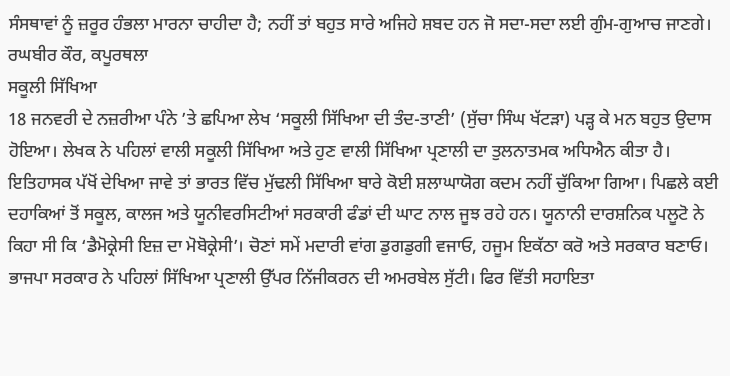ਸੰਸਥਾਵਾਂ ਨੂੰ ਜ਼ਰੂਰ ਹੰਭਲਾ ਮਾਰਨਾ ਚਾਹੀਦਾ ਹੈ; ਨਹੀਂ ਤਾਂ ਬਹੁਤ ਸਾਰੇ ਅਜਿਹੇ ਸ਼ਬਦ ਹਨ ਜੋ ਸਦਾ-ਸਦਾ ਲਈ ਗੁੰਮ-ਗੁਆਚ ਜਾਣਗੇ।
ਰਘਬੀਰ ਕੌਰ, ਕਪੂਰਥਲਾ
ਸਕੂਲੀ ਸਿੱਖਿਆ
18 ਜਨਵਰੀ ਦੇ ਨਜ਼ਰੀਆ ਪੰਨੇ ’ਤੇ ਛਪਿਆ ਲੇਖ ‘ਸਕੂਲੀ ਸਿੱਖਿਆ ਦੀ ਤੰਦ-ਤਾਣੀ’ (ਸੁੱਚਾ ਸਿੰਘ ਖੱਟੜਾ) ਪੜ੍ਹ ਕੇ ਮਨ ਬਹੁਤ ਉਦਾਸ ਹੋਇਆ। ਲੇਖਕ ਨੇ ਪਹਿਲਾਂ ਵਾਲੀ ਸਕੂਲੀ ਸਿੱਖਿਆ ਅਤੇ ਹੁਣ ਵਾਲੀ ਸਿੱਖਿਆ ਪ੍ਰਣਾਲੀ ਦਾ ਤੁਲਨਾਤਮਕ ਅਧਿਐਨ ਕੀਤਾ ਹੈ। ਇਤਿਹਾਸਕ ਪੱਖੋਂ ਦੇਖਿਆ ਜਾਵੇ ਤਾਂ ਭਾਰਤ ਵਿੱਚ ਮੁੱਢਲੀ ਸਿੱਖਿਆ ਬਾਰੇ ਕੋਈ ਸ਼ਲਾਘਾਯੋਗ ਕਦਮ ਨਹੀਂ ਚੁੱਕਿਆ ਗਿਆ। ਪਿਛਲੇ ਕਈ ਦਹਾਕਿਆਂ ਤੋਂ ਸਕੂਲ, ਕਾਲਜ ਅਤੇ ਯੂਨੀਵਰਸਿਟੀਆਂ ਸਰਕਾਰੀ ਫੰਡਾਂ ਦੀ ਘਾਟ ਨਾਲ ਜੂਝ ਰਹੇ ਹਨ। ਯੂਨਾਨੀ ਦਾਰਸ਼ਨਿਕ ਪਲੂਟੋ ਨੇ ਕਿਹਾ ਸੀ ਕਿ ‘ਡੈਮੋਕ੍ਰੇਸੀ ਇਜ਼ ਦਾ ਮੋਬੋਕ੍ਰੇਸੀ’। ਚੋਣਾਂ ਸਮੇਂ ਮਦਾਰੀ ਵਾਂਗ ਡੁਗਡੁਗੀ ਵਜਾਓ, ਹਜੂਮ ਇਕੱਠਾ ਕਰੋ ਅਤੇ ਸਰਕਾਰ ਬਣਾਓ। ਭਾਜਪਾ ਸਰਕਾਰ ਨੇ ਪਹਿਲਾਂ ਸਿੱਖਿਆ ਪ੍ਰਣਾਲੀ ਉੱਪਰ ਨਿੱਜੀਕਰਨ ਦੀ ਅਮਰਬੇਲ ਸੁੱਟੀ। ਫਿਰ ਵਿੱਤੀ ਸਹਾਇਤਾ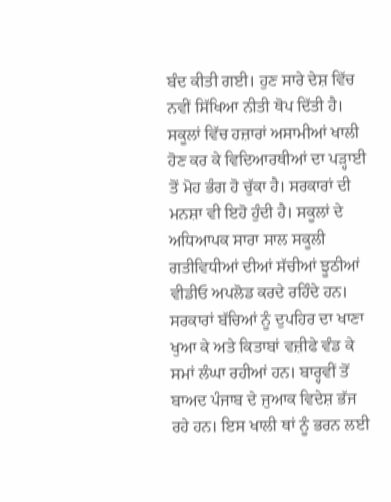ਬੰਦ ਕੀਤੀ ਗਈ। ਹੁਣ ਸਾਰੇ ਦੇਸ਼ ਵਿੱਚ ਨਵੀਂ ਸਿੱਖਿਆ ਨੀਤੀ ਥੋਪ ਦਿੱਤੀ ਹੈ। ਸਕੂਲਾਂ ਵਿੱਚ ਹਜ਼ਾਰਾਂ ਅਸਾਮੀਆਂ ਖਾਲੀ ਹੋਣ ਕਰ ਕੇ ਵਿਦਿਆਰਥੀਆਂ ਦਾ ਪੜ੍ਹਾਈ ਤੋਂ ਮੋਹ ਭੰਗ ਹੋ ਚੁੱਕਾ ਹੈ। ਸਰਕਾਰਾਂ ਦੀ ਮਨਸ਼ਾ ਵੀ ਇਹੋ ਹੁੰਦੀ ਹੈ। ਸਕੂਲਾਂ ਦੇ ਅਧਿਆਪਕ ਸਾਰਾ ਸਾਲ ਸਕੂਲੀ ਗਤੀਵਿਧੀਆਂ ਦੀਆਂ ਸੱਚੀਆਂ ਝੂਠੀਆਂ ਵੀਡੀਓ ਅਪਲੋਡ ਕਰਦੇ ਰਹਿੰਦੇ ਹਨ। ਸਰਕਾਰਾਂ ਬੱਚਿਆਂ ਨੂੰ ਦੁਪਹਿਰ ਦਾ ਖਾਣਾ ਖੁਆ ਕੇ ਅਤੇ ਕਿਤਾਬਾਂ ਵਜ਼ੀਫੇ ਵੰਡ ਕੇ ਸਮਾਂ ਲੰਘਾ ਰਹੀਆਂ ਹਨ। ਬਾਰ੍ਹਵੀਂ ਤੋਂ ਬਾਅਦ ਪੰਜਾਬ ਦੇ ਜੁਆਕ ਵਿਦੇਸ਼ ਭੱਜ ਰਹੇ ਹਨ। ਇਸ ਖਾਲੀ ਥਾਂ ਨੂੰ ਭਰਨ ਲਈ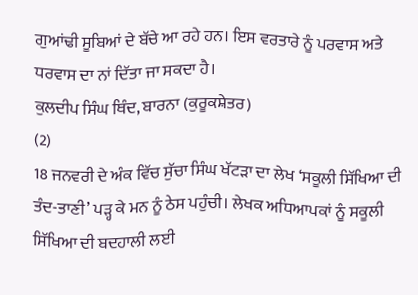ਗੁਆਂਢੀ ਸੂਬਿਆਂ ਦੇ ਬੱਚੇ ਆ ਰਹੇ ਹਨ। ਇਸ ਵਰਤਾਰੇ ਨੂੰ ਪਰਵਾਸ ਅਤੇ ਧਰਵਾਸ ਦਾ ਨਾਂ ਦਿੱਤਾ ਜਾ ਸਕਦਾ ਹੈ।
ਕੁਲਦੀਪ ਸਿੰਘ ਥਿੰਦ, ਬਾਰਨਾ (ਕੁਰੂਕਸ਼ੇਤਰ)
(2)
18 ਜਨਵਰੀ ਦੇ ਅੰਕ ਵਿੱਚ ਸੁੱਚਾ ਸਿੰਘ ਖੱਟੜਾ ਦਾ ਲੇਖ ‘ਸਕੂਲੀ ਸਿੱਖਿਆ ਦੀ ਤੰਦ-ਤਾਣੀ’ ਪੜ੍ਹ ਕੇ ਮਨ ਨੂੰ ਠੇਸ ਪਹੁੰਚੀ। ਲੇਖਕ ਅਧਿਆਪਕਾਂ ਨੂੰ ਸਕੂਲੀ ਸਿੱਖਿਆ ਦੀ ਬਦਹਾਲੀ ਲਈ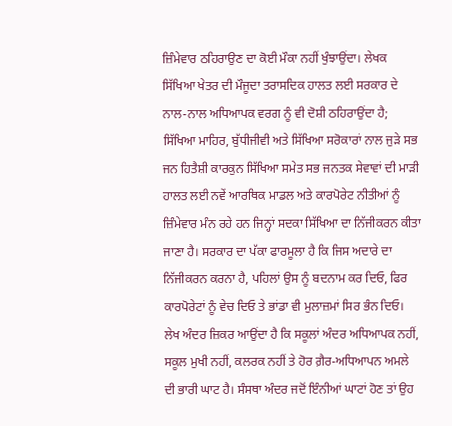ਜ਼ਿੰਮੇਵਾਰ ਠਹਿਰਾਉਣ ਦਾ ਕੋਈ ਮੌਕਾ ਨਹੀਂ ਖੁੰਝਾਉਂਦਾ। ਲੇਖਕ ਸਿੱਖਿਆ ਖੇਤਰ ਦੀ ਮੌਜੂਦਾ ਤਰਾਸਦਿਕ ਹਾਲਤ ਲਈ ਸਰਕਾਰ ਦੇ ਨਾਲ-ਨਾਲ ਅਧਿਆਪਕ ਵਰਗ ਨੂੰ ਵੀ ਦੋਸ਼ੀ ਠਹਿਰਾਉਂਦਾ ਹੈ; ਸਿੱਖਿਆ ਮਾਹਿਰ, ਬੁੱਧੀਜੀਵੀ ਅਤੇ ਸਿੱਖਿਆ ਸਰੋਕਾਰਾਂ ਨਾਲ ਜੁੜੇ ਸਭ ਜਨ ਹਿਤੈਸ਼ੀ ਕਾਰਕੁਨ ਸਿੱਖਿਆ ਸਮੇਤ ਸਭ ਜਨਤਕ ਸੇਵਾਵਾਂ ਦੀ ਮਾੜੀ ਹਾਲਤ ਲਈ ਨਵੇਂ ਆਰਥਿਕ ਮਾਡਲ ਅਤੇ ਕਾਰਪੋਰੇਟ ਨੀਤੀਆਂ ਨੂੰ ਜ਼ਿੰਮੇਵਾਰ ਮੰਨ ਰਹੇ ਹਨ ਜਿਨ੍ਹਾਂ ਸਦਕਾ ਸਿੱਖਿਆ ਦਾ ਨਿੱਜੀਕਰਨ ਕੀਤਾ ਜਾਣਾ ਹੈ। ਸਰਕਾਰ ਦਾ ਪੱਕਾ ਫਾਰਮੂਲਾ ਹੈ ਕਿ ਜਿਸ ਅਦਾਰੇ ਦਾ ਨਿੱਜੀਕਰਨ ਕਰਨਾ ਹੈ, ਪਹਿਲਾਂ ਉਸ ਨੂੰ ਬਦਨਾਮ ਕਰ ਦਿਓ, ਫਿਰ ਕਾਰਪੋਰੇਟਾਂ ਨੂੰ ਵੇਚ ਦਿਓ ਤੇ ਭਾਂਡਾ ਵੀ ਮੁਲਾਜ਼ਮਾਂ ਸਿਰ ਭੰਨ ਦਿਓ। ਲੇਖ ਅੰਦਰ ਜ਼ਿਕਰ ਆਉਂਦਾ ਹੈ ਕਿ ਸਕੂਲਾਂ ਅੰਦਰ ਅਧਿਆਪਕ ਨਹੀਂ, ਸਕੂਲ ਮੁਖੀ ਨਹੀਂ, ਕਲਰਕ ਨਹੀਂ ਤੇ ਹੋਰ ਗ਼ੈਰ-ਅਧਿਆਪਨ ਅਮਲੇ ਦੀ ਭਾਰੀ ਘਾਟ ਹੈ। ਸੰਸਥਾ ਅੰਦਰ ਜਦੋਂ ਇੰਨੀਆਂ ਘਾਟਾਂ ਹੋਣ ਤਾਂ ਉਹ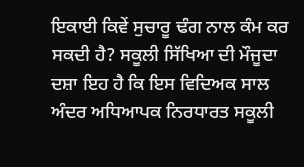ਇਕਾਈ ਕਿਵੇਂ ਸੁਚਾਰੂ ਢੰਗ ਨਾਲ ਕੰਮ ਕਰ ਸਕਦੀ ਹੈ? ਸਕੂਲੀ ਸਿੱਖਿਆ ਦੀ ਮੌਜੂਦਾ ਦਸ਼ਾ ਇਹ ਹੈ ਕਿ ਇਸ ਵਿਦਿਅਕ ਸਾਲ ਅੰਦਰ ਅਧਿਆਪਕ ਨਿਰਧਾਰਤ ਸਕੂਲੀ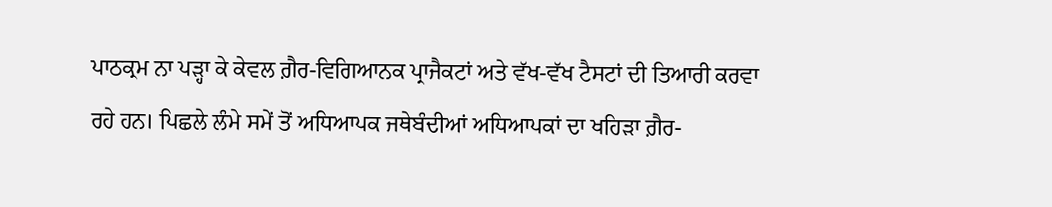ਪਾਠਕ੍ਰਮ ਨਾ ਪੜ੍ਹਾ ਕੇ ਕੇਵਲ ਗ਼ੈਰ-ਵਿਗਿਆਨਕ ਪ੍ਰਾਜੈਕਟਾਂ ਅਤੇ ਵੱਖ-ਵੱਖ ਟੈਸਟਾਂ ਦੀ ਤਿਆਰੀ ਕਰਵਾ ਰਹੇ ਹਨ। ਪਿਛਲੇ ਲੰਮੇ ਸਮੇਂ ਤੋਂ ਅਧਿਆਪਕ ਜਥੇਬੰਦੀਆਂ ਅਧਿਆਪਕਾਂ ਦਾ ਖਹਿੜਾ ਗ਼ੈਰ-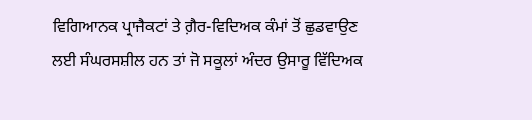ਵਿਗਿਆਨਕ ਪ੍ਰਾਜੈਕਟਾਂ ਤੇ ਗ਼ੈਰ-ਵਿਦਿਅਕ ਕੰਮਾਂ ਤੋਂ ਛੁਡਵਾਉਣ ਲਈ ਸੰਘਰਸਸ਼ੀਲ ਹਨ ਤਾਂ ਜੋ ਸਕੂਲਾਂ ਅੰਦਰ ਉਸਾਰੂ ਵਿੱਦਿਅਕ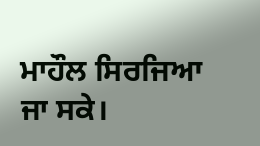ਮਾਹੌਲ ਸਿਰਜਿਆ ਜਾ ਸਕੇ।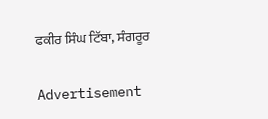ਫਕੀਰ ਸਿੰਘ ਟਿੱਬਾ, ਸੰਗਰੂਰ

Advertisement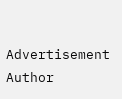Advertisement
Author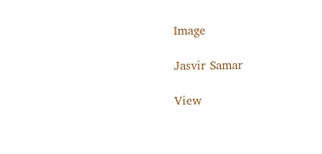Image

Jasvir Samar

View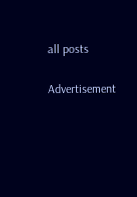all posts

Advertisement